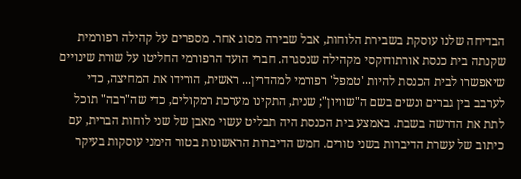הבדיחה שלנו עוסקת בשבירת הלוחות, אבל שבירה מסוג אחר. מספרים על קהילה רפורמית שקנתה בית כנסת אורתודוקסי מקהילה שנסגרה. חברי הועד הרפורמי החליטו על שורת שינויים שיאפשרו לבית הכנסת להיות 'טמפל' רפורמי למהדרין... ראשית, הורידו את המחיצה, כדי לערבב בין גברים ונשים בשם ה"שוויון"; שנית, התקינו מערכת רמקולים, כדי שה"רבה" תוכל לתת את הדרשה בשבת. באמצע בית הכנסת היה תבליט עשוי מאבן של שני לוחות הברית, עם כיתוב של עשרת הדיברות בשני טורים. חמש הדיברות הראשונות בטור הימני עוסקות בעיקר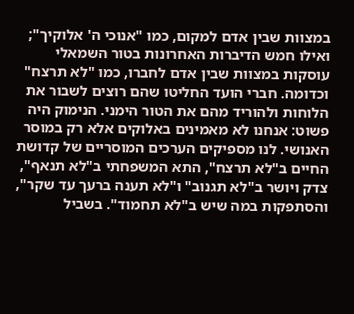במצוות שבין אדם למקום, כמו "אנוכי ה' אלוקיך"; ואילו חמש הדיברות האחרונות בטור השמאלי עוסקות במצוות שבין אדם לחברו, כמו "לא תרצח" וכדומה. חברי הועד החליטו שהם רוצים לשבור את הלוחות ולהוריד מהם את הטור הימני. הנימוק היה פשוט: אנחנו לא מאמינים באלוקים אלא רק במוסר האנושי. לנו מספיקים הערכים המוסריים של קדושת החיים ב"לא תרצח", התא המשפחתי ב"לא תנאף", צדק ויושר ב"לא תגנוב" ו"לא תענה ברעך עד שקר", והסתפקות במה שיש ב"לא תחמוד". בשביל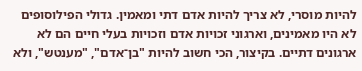להיות מוסרי, לא צריך להיות אדם דתי ומאמין. גדולי הפילוסופים לא היו מאמינים, וארגוני זכויות אדם וזכויות בעלי חיים הם לא ארגונים דתיים. בקיצור, הכי חשוב להיות "בן־אדם", "מענטש", ולא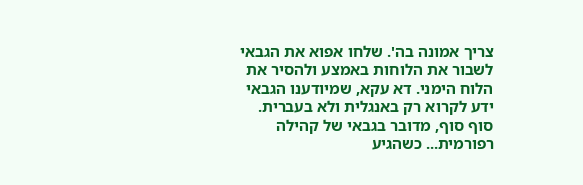צריך אמונה בה'. שלחו אפוא את הגבאי לשבור את הלוחות באמצע ולהסיר את הלוח הימני. דא עקא, שמיודענו הגבאי ידע לקרוא רק באנגלית ולא בעברית. סוף סוף, מדובר בגבאי של קהילה רפורמית... כשהגיע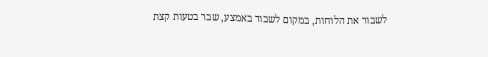לשבור את הלוחות, במקום לשבור באמצע, שבר בטעות קצת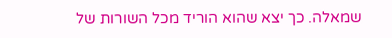שמאלה. כך יצא שהוא הוריד מכל השורות של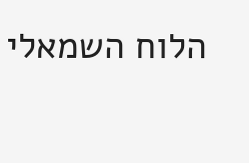הלוח השמאלי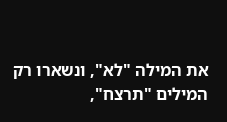את המילה "לא", ונשארו רק המילים "תרצח",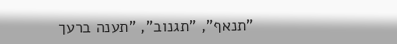"תנאף", "תגנוב", "תענה ברעך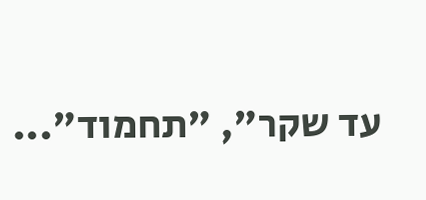עד שקר", "תחמוד"...